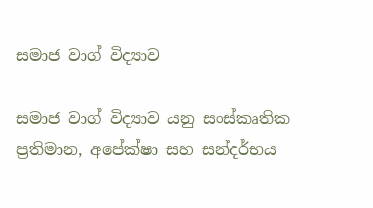සමාජ වාග් විද්‍යාව

සමාජ වාග් විද්‍යාව යනු සංස්කෘතික ප්‍රතිමාන, අපේක්ෂා සහ සන්දර්භය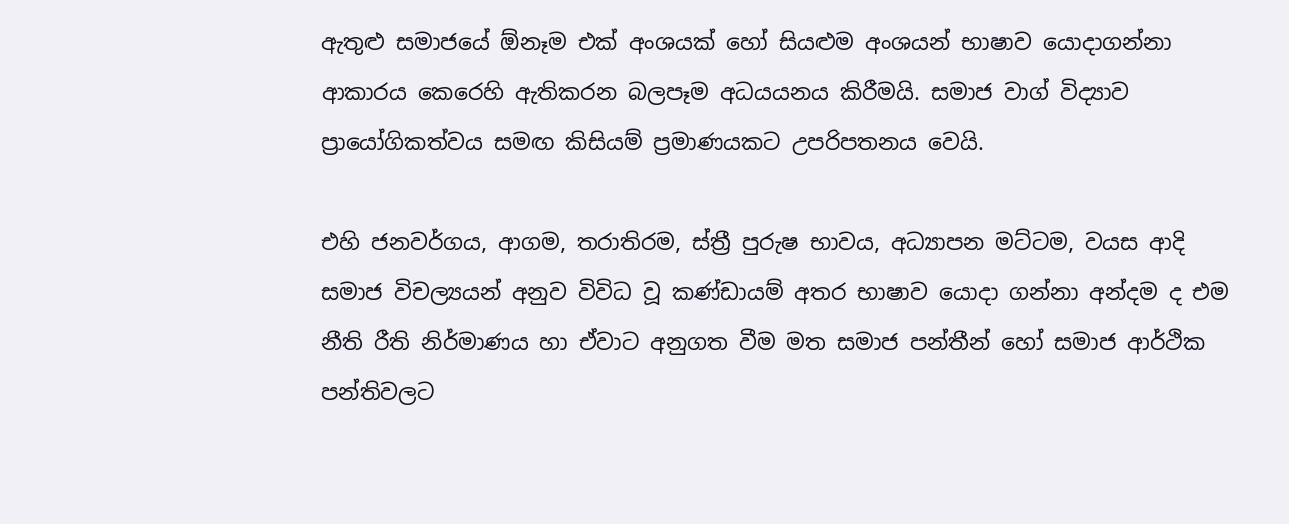ඇතුළු සමාජයේ ඕනෑම එක් අංශයක් හෝ සියළුම අංශයන් භාෂාව යොදාගන්නා ආකාරය කෙරෙහි ඇතිකරන බලපෑම අධයයනය කිරීමයි. සමාජ වාග් විද්‍යාව ප්‍රායෝගිකත්වය සමඟ කිසියම් ප්‍රමාණයකට උපරිපතනය වෙයි.

එහි ජනවර්ගය, ආගම, තරාතිරම, ස්ත්‍රී පුරුෂ භාවය, අධ්‍යාපන මට්ටම, වයස ආදි සමාජ විචල්‍යයන් අනුව විවිධ වූ කණ්ඩායම් අතර භාෂාව යොදා ගන්නා අන්දම ද එම නීති රීති නිර්මාණය හා ඒවාට අනුගත වීම මත සමාජ පන්තීන් හෝ සමාජ ආර්ථික පන්තිවලට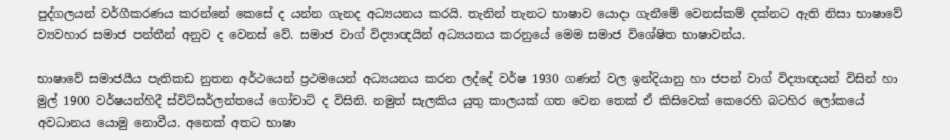පුද්ගලයන් වර්ගීකරණය කරන්නේ කෙසේ ද යන්න ගැනද අධ්‍යයනය කරයි. තැනින් තැනට භාෂාව යොදා ගැනීමේ වෙනස්කම් දක්නට ඇති නිසා භාෂාවේ ව්‍යවහාර සමාජ පන්තීන් අනුව ද වෙනස් වේ. සමාජ වාග් විද්‍යාඥයින් අධ්‍යයනය කරනුයේ මෙම සමාජ විශේෂිත භාෂාවන්ය.

භාෂාවේ සමාජයීය පැතිකඩ නුතන අර්ථයෙන් ප්‍රථමයෙන් අධ්‍යයනය කරන ලද්දේ වර්ෂ 1930 ගණන් වල ඉන්දියානු හා ජපන් වාග් විද්‍යාඥයන් විසින් හා මුල් 1900 වර්ෂයන්හිදී ස්විට්සර්ලන්තයේ ගෝචාට් ද විසිනි. නමුත් සැලකිය යුතු කාලයක් ගත වෙන තෙක් ඒ කිසිවෙක් කෙරෙහි බටහිර ලෝකයේ අවධානය යොමු නොවීය. අනෙක් අතට භාෂා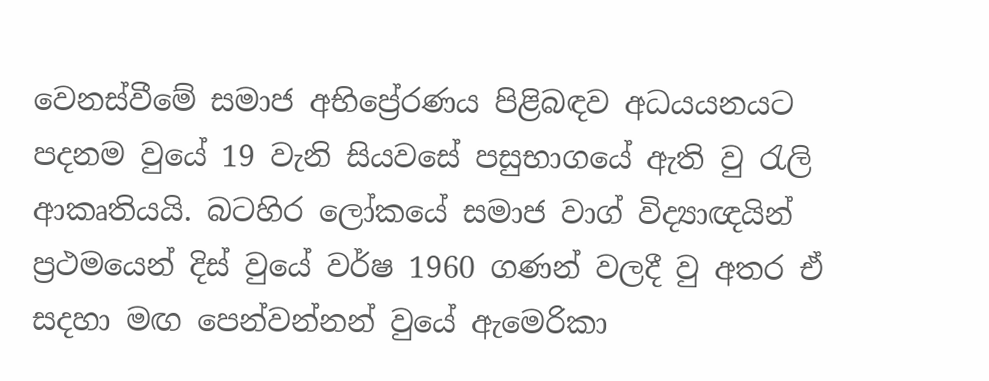වෙනස්වීමේ සමාජ අභිප්‍රේරණය පිළිබඳව අධයයනයට පදනම වුයේ 19 වැනි සියවසේ පසුභාගයේ ඇති වු රැලි ආකෘතියයි. බටහිර ලෝකයේ සමාජ වාග් විද්‍යාඥයින් ප්‍රථමයෙන් දිස් වුයේ වර්ෂ 1960 ගණන් වලදී වු අතර ඒ සදහා මඟ පෙන්වන්නන් වුයේ ඇමෙරිකා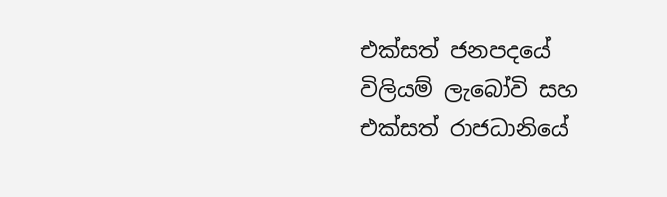එක්සත් ජනපදයේ විලියම් ලැබෝවි සහ එක්සත් රාජධානියේ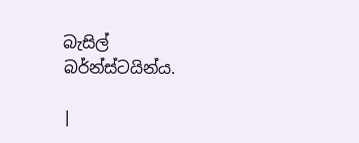බැසිල් බර්න්ස්ටයින්ය.

|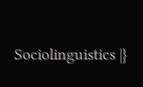Sociolinguistics |}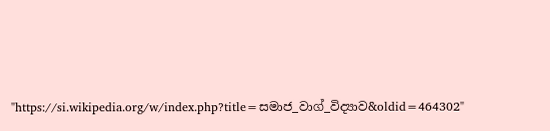"https://si.wikipedia.org/w/index.php?title=සමාජ_වාග්_විද්‍යාව&oldid=464302"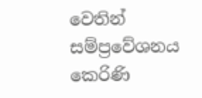වෙතින් සම්ප්‍රවේශනය කෙරිණි